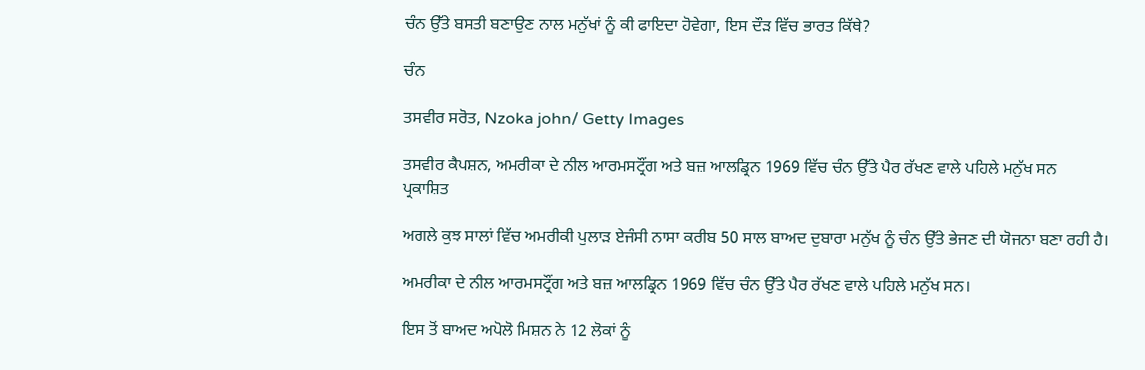ਚੰਨ ਉੱਤੇ ਬਸਤੀ ਬਣਾਉਣ ਨਾਲ ਮਨੁੱਖਾਂ ਨੂੰ ਕੀ ਫਾਇਦਾ ਹੋਵੇਗਾ, ਇਸ ਦੌੜ ਵਿੱਚ ਭਾਰਤ ਕਿੱਥੇ?

ਚੰਨ

ਤਸਵੀਰ ਸਰੋਤ, Nzoka john/ Getty Images

ਤਸਵੀਰ ਕੈਪਸ਼ਨ, ਅਮਰੀਕਾ ਦੇ ਨੀਲ ਆਰਮਸਟ੍ਰੌਂਗ ਅਤੇ ਬਜ਼ ਆਲਡ੍ਰਿਨ 1969 ਵਿੱਚ ਚੰਨ ਉੱਤੇ ਪੈਰ ਰੱਖਣ ਵਾਲੇ ਪਹਿਲੇ ਮਨੁੱਖ ਸਨ
ਪ੍ਰਕਾਸ਼ਿਤ

ਅਗਲੇ ਕੁਝ ਸਾਲਾਂ ਵਿੱਚ ਅਮਰੀਕੀ ਪੁਲਾੜ ਏਜੰਸੀ ਨਾਸਾ ਕਰੀਬ 50 ਸਾਲ ਬਾਅਦ ਦੁਬਾਰਾ ਮਨੁੱਖ ਨੂੰ ਚੰਨ ਉੱਤੇ ਭੇਜਣ ਦੀ ਯੋਜਨਾ ਬਣਾ ਰਹੀ ਹੈ।

ਅਮਰੀਕਾ ਦੇ ਨੀਲ ਆਰਮਸਟ੍ਰੌਂਗ ਅਤੇ ਬਜ਼ ਆਲਡ੍ਰਿਨ 1969 ਵਿੱਚ ਚੰਨ ਉੱਤੇ ਪੈਰ ਰੱਖਣ ਵਾਲੇ ਪਹਿਲੇ ਮਨੁੱਖ ਸਨ।

ਇਸ ਤੋਂ ਬਾਅਦ ਅਪੋਲੋ ਮਿਸ਼ਨ ਨੇ 12 ਲੋਕਾਂ ਨੂੰ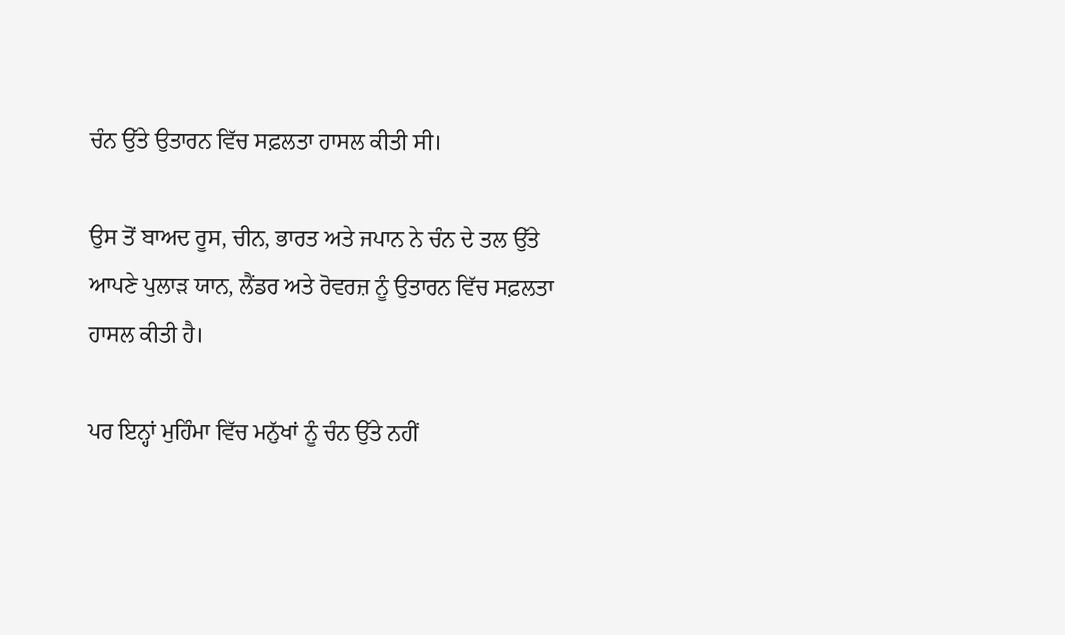ਚੰਨ ਉੱਤੇ ਉਤਾਰਨ ਵਿੱਚ ਸਫ਼ਲਤਾ ਹਾਸਲ ਕੀਤੀ ਸੀ।

ਉਸ ਤੋਂ ਬਾਅਦ ਰੂਸ, ਚੀਨ, ਭਾਰਤ ਅਤੇ ਜਪਾਨ ਨੇ ਚੰਨ ਦੇ ਤਲ ਉੱਤੇ ਆਪਣੇ ਪੁਲਾੜ ਯਾਨ, ਲੈਂਡਰ ਅਤੇ ਰੋਵਰਜ਼ ਨੂੰ ਉਤਾਰਨ ਵਿੱਚ ਸਫ਼ਲਤਾ ਹਾਸਲ ਕੀਤੀ ਹੈ।

ਪਰ ਇਨ੍ਹਾਂ ਮੁਹਿੰਮਾ ਵਿੱਚ ਮਨੁੱਖਾਂ ਨੂੰ ਚੰਨ ਉੱਤੇ ਨਹੀਂ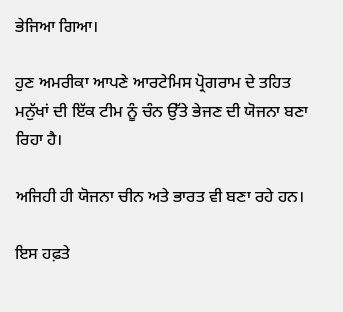ਭੇਜਿਆ ਗਿਆ।

ਹੁਣ ਅਮਰੀਕਾ ਆਪਣੇ ਆਰਟੇਮਿਸ ਪ੍ਰੋਗਰਾਮ ਦੇ ਤਹਿਤ ਮਨੁੱਖਾਂ ਦੀ ਇੱਕ ਟੀਮ ਨੂੰ ਚੰਨ ਉੱਤੇ ਭੇਜਣ ਦੀ ਯੋਜਨਾ ਬਣਾ ਰਿਹਾ ਹੈ।

ਅਜਿਹੀ ਹੀ ਯੋਜਨਾ ਚੀਨ ਅਤੇ ਭਾਰਤ ਵੀ ਬਣਾ ਰਹੇ ਹਨ।

ਇਸ ਹਫ਼ਤੇ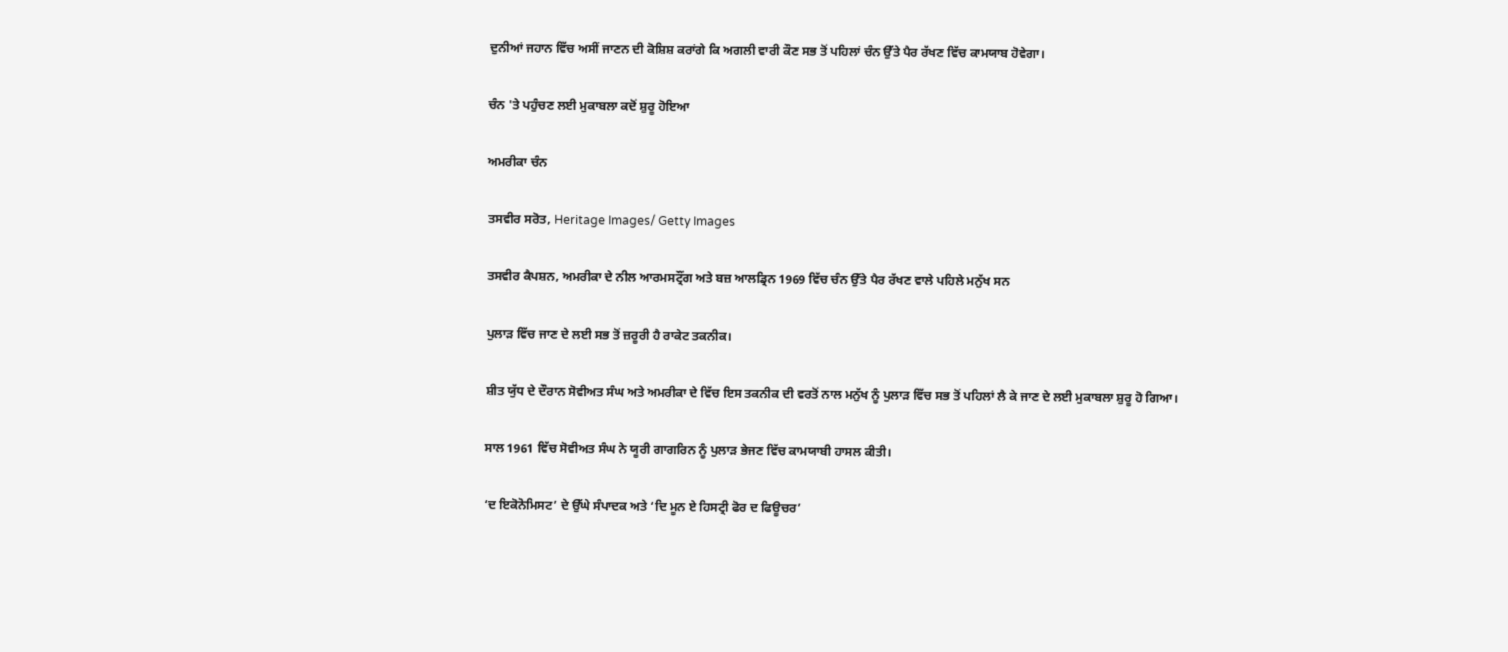ਦੁਨੀਆਂ ਜਹਾਨ ਵਿੱਚ ਅਸੀਂ ਜਾਣਨ ਦੀ ਕੋਸ਼ਿਸ਼ ਕਰਾਂਗੇ ਕਿ ਅਗਲੀ ਵਾਰੀ ਕੌਣ ਸਭ ਤੋਂ ਪਹਿਲਾਂ ਚੰਨ ਉੱਤੇ ਪੈਰ ਰੱਖਣ ਵਿੱਚ ਕਾਮਯਾਬ ਹੋਵੇਗਾ।

ਚੰਨ 'ਤੇ ਪਹੁੰਚਣ ਲਈ ਮੁਕਾਬਲਾ ਕਦੋਂ ਸ਼ੁਰੂ ਹੋਇਆ

ਅਮਰੀਕਾ ਚੰਨ

ਤਸਵੀਰ ਸਰੋਤ, Heritage Images/ Getty Images

ਤਸਵੀਰ ਕੈਪਸ਼ਨ, ਅਮਰੀਕਾ ਦੇ ਨੀਲ ਆਰਮਸਟ੍ਰੌਂਗ ਅਤੇ ਬਜ਼ ਆਲਡ੍ਰਿਨ 1969 ਵਿੱਚ ਚੰਨ ਉੱਤੇ ਪੈਰ ਰੱਖਣ ਵਾਲੇ ਪਹਿਲੇ ਮਨੁੱਖ ਸਨ

ਪੁਲਾੜ ਵਿੱਚ ਜਾਣ ਦੇ ਲਈ ਸਭ ਤੋਂ ਜ਼ਰੂਰੀ ਹੈ ਰਾਕੇਟ ਤਕਨੀਕ।

ਸ਼ੀਤ ਯੁੱਧ ਦੇ ਦੌਰਾਨ ਸੋਵੀਅਤ ਸੰਘ ਅਤੇ ਅਮਰੀਕਾ ਦੇ ਵਿੱਚ ਇਸ ਤਕਨੀਕ ਦੀ ਵਰਤੋਂ ਨਾਲ ਮਨੁੱਖ ਨੂੰ ਪੁਲਾੜ ਵਿੱਚ ਸਭ ਤੋਂ ਪਹਿਲਾਂ ਲੈ ਕੇ ਜਾਣ ਦੇ ਲਈ ਮੁਕਾਬਲਾ ਸ਼ੁਰੂ ਹੋ ਗਿਆ।

ਸਾਲ 1961 ਵਿੱਚ ਸੋਵੀਅਤ ਸੰਘ ਨੇ ਯੂਰੀ ਗਾਗਰਿਨ ਨੂੰ ਪੁਲਾੜ ਭੇਜਣ ਵਿੱਚ ਕਾਮਯਾਬੀ ਹਾਸਲ ਕੀਤੀ।

‘ਦ ਇਕੋਨੋਮਿਸਟ’ ਦੇ ਉੱਘੇ ਸੰਪਾਦਕ ਅਤੇ ‘ਦਿ ਮੂਨ ਏ ਹਿਸਟ੍ਰੀ ਫੋਰ ਦ ਫਿਊਚਰ’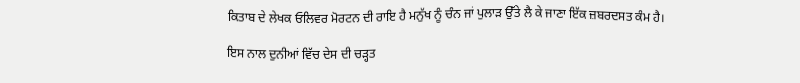ਕਿਤਾਬ ਦੇ ਲੇਖਕ ਓਲਿਵਰ ਮੋਰਟਨ ਦੀ ਰਾਇ ਹੈ ਮਨੁੱਖ ਨੂੰ ਚੰਨ ਜਾਂ ਪੁਲਾੜ ਉੱਤੇ ਲੈ ਕੇ ਜਾਣਾ ਇੱਕ ਜ਼ਬਰਦਸਤ ਕੰਮ ਹੈ।

ਇਸ ਨਾਲ ਦੁਨੀਆਂ ਵਿੱਚ ਦੇਸ ਦੀ ਚੜ੍ਹਤ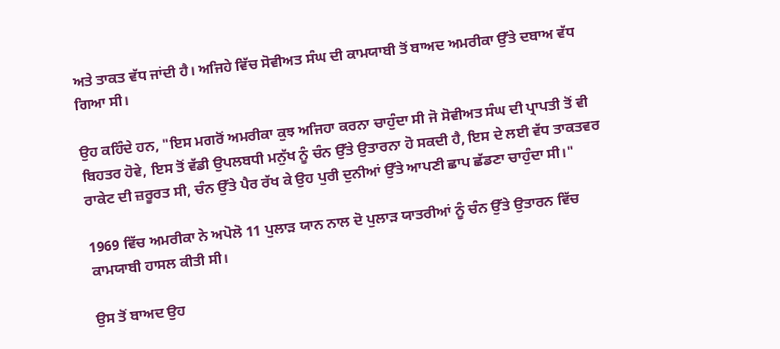ਅਤੇ ਤਾਕਤ ਵੱਧ ਜਾਂਦੀ ਹੈ। ਅਜਿਹੇ ਵਿੱਚ ਸੋਵੀਅਤ ਸੰਘ ਦੀ ਕਾਮਯਾਬੀ ਤੋਂ ਬਾਅਦ ਅਮਰੀਕਾ ਉੱਤੇ ਦਬਾਅ ਵੱਧ ਗਿਆ ਸੀ।

ਉਹ ਕਹਿੰਦੇ ਹਨ, "ਇਸ ਮਗਰੋਂ ਅਮਰੀਕਾ ਕੁਝ ਅਜਿਹਾ ਕਰਨਾ ਚਾਹੁੰਦਾ ਸੀ ਜੋ ਸੋਵੀਅਤ ਸੰਘ ਦੀ ਪ੍ਰਾਪਤੀ ਤੋਂ ਵੀ ਬਿਹਤਰ ਹੋਵੇ, ਇਸ ਤੋਂ ਵੱਡੀ ਉਪਲਬਧੀ ਮਨੁੱਖ ਨੂੰ ਚੰਨ ਉੱਤੇ ਉਤਾਰਨਾ ਹੋ ਸਕਦੀ ਹੈ, ਇਸ ਦੇ ਲਈ ਵੱਧ ਤਾਕਤਵਰ ਰਾਕੇਟ ਦੀ ਜ਼ਰੂਰਤ ਸੀ, ਚੰਨ ਉੱਤੇ ਪੈਰ ਰੱਖ ਕੇ ਉਹ ਪੁਰੀ ਦੁਨੀਆਂ ਉੱਤੇ ਆਪਣੀ ਛਾਪ ਛੱਡਣਾ ਚਾਹੁੰਦਾ ਸੀ।"

1969 ਵਿੱਚ ਅਮਰੀਕਾ ਨੇ ਅਪੋਲੋ 11 ਪੁਲਾੜ ਯਾਨ ਨਾਲ ਦੋ ਪੁਲਾੜ ਯਾਤਰੀਆਂ ਨੂੰ ਚੰਨ ਉੱਤੇ ਉਤਾਰਨ ਵਿੱਚ ਕਾਮਯਾਬੀ ਹਾਸਲ ਕੀਤੀ ਸੀ।

ਉਸ ਤੋਂ ਬਾਅਦ ਉਹ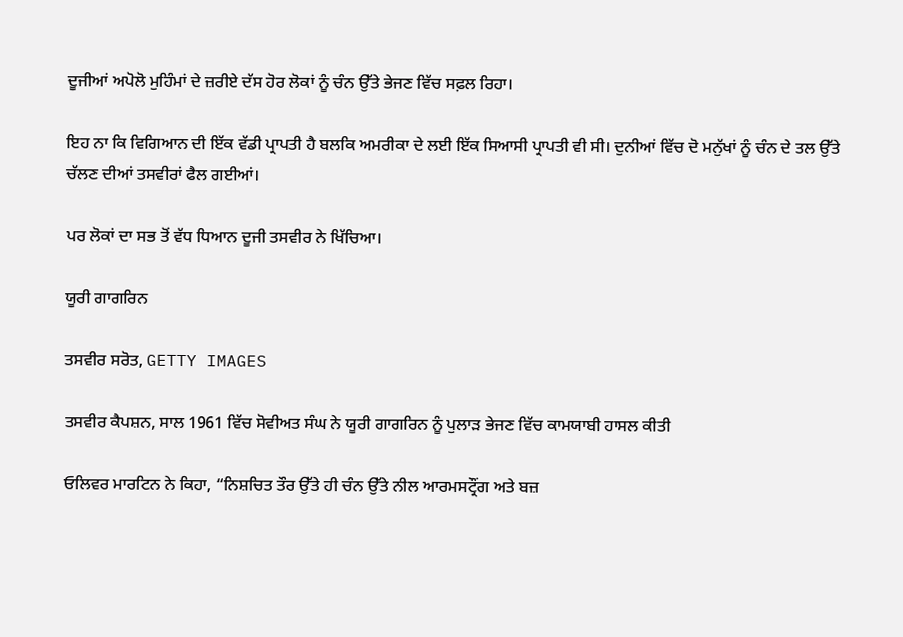ਦੂਜੀਆਂ ਅਪੋਲੋ ਮੁਹਿੰਮਾਂ ਦੇ ਜ਼ਰੀਏ ਦੱਸ ਹੋਰ ਲੋਕਾਂ ਨੂੰ ਚੰਨ ਉੱਤੇ ਭੇਜਣ ਵਿੱਚ ਸਫ਼ਲ ਰਿਹਾ।

ਇਹ ਨਾ ਕਿ ਵਿਗਿਆਨ ਦੀ ਇੱਕ ਵੱਡੀ ਪ੍ਰਾਪਤੀ ਹੈ ਬਲਕਿ ਅਮਰੀਕਾ ਦੇ ਲਈ ਇੱਕ ਸਿਆਸੀ ਪ੍ਰਾਪਤੀ ਵੀ ਸੀ। ਦੁਨੀਆਂ ਵਿੱਚ ਦੋ ਮਨੁੱਖਾਂ ਨੂੰ ਚੰਨ ਦੇ ਤਲ ਉੱਤੇ ਚੱਲਣ ਦੀਆਂ ਤਸਵੀਰਾਂ ਫੈਲ ਗਈਆਂ।

ਪਰ ਲੋਕਾਂ ਦਾ ਸਭ ਤੋਂ ਵੱਧ ਧਿਆਨ ਦੂਜੀ ਤਸਵੀਰ ਨੇ ਖਿੱਚਿਆ।

ਯੂਰੀ ਗਾਗਰਿਨ

ਤਸਵੀਰ ਸਰੋਤ, GETTY IMAGES

ਤਸਵੀਰ ਕੈਪਸ਼ਨ, ਸਾਲ 1961 ਵਿੱਚ ਸੋਵੀਅਤ ਸੰਘ ਨੇ ਯੂਰੀ ਗਾਗਰਿਨ ਨੂੰ ਪੁਲਾੜ ਭੇਜਣ ਵਿੱਚ ਕਾਮਯਾਬੀ ਹਾਸਲ ਕੀਤੀ

ਓਲਿਵਰ ਮਾਰਟਿਨ ਨੇ ਕਿਹਾ, “ਨਿਸ਼ਚਿਤ ਤੌਰ ਉੱਤੇ ਹੀ ਚੰਨ ਉੱਤੇ ਨੀਲ ਆਰਮਸਟ੍ਰੌਂਗ ਅਤੇ ਬਜ਼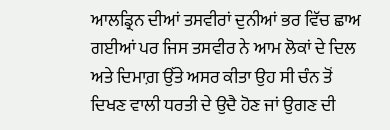ਆਲਡ੍ਰਿਨ ਦੀਆਂ ਤਸਵੀਰਾਂ ਦੁਨੀਆਂ ਭਰ ਵਿੱਚ ਛਾਅ ਗਈਆਂ ਪਰ ਜਿਸ ਤਸਵੀਰ ਨੇ ਆਮ ਲੋਕਾਂ ਦੇ ਦਿਲ ਅਤੇ ਦਿਮਾਗ਼ ਉੱਤੇ ਅਸਰ ਕੀਤਾ ਉਹ ਸੀ ਚੰਨ ਤੋਂ ਦਿਖਣ ਵਾਲੀ ਧਰਤੀ ਦੇ ਉਦੈ ਹੋਣ ਜਾਂ ਉਗਣ ਦੀ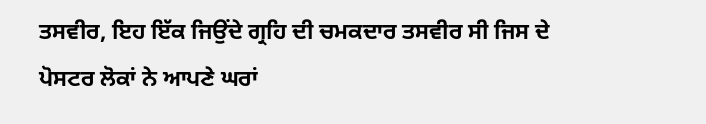ਤਸਵੀਰ, ਇਹ ਇੱਕ ਜਿਉਂਦੇ ਗ੍ਰਹਿ ਦੀ ਚਮਕਦਾਰ ਤਸਵੀਰ ਸੀ ਜਿਸ ਦੇ ਪੋਸਟਰ ਲੋਕਾਂ ਨੇ ਆਪਣੇ ਘਰਾਂ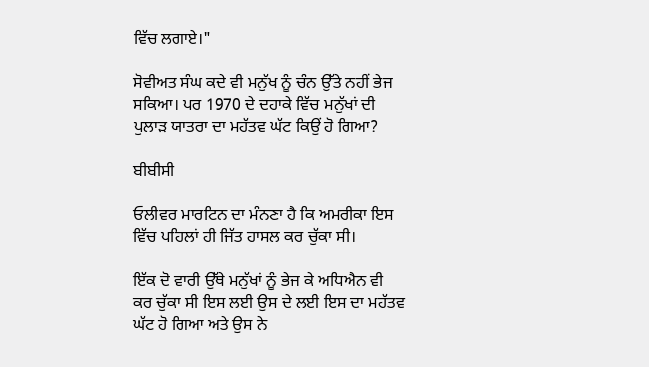ਵਿੱਚ ਲਗਾਏ।"

ਸੋਵੀਅਤ ਸੰਘ ਕਦੇ ਵੀ ਮਨੁੱਖ ਨੂੰ ਚੰਨ ਉੱਤੇ ਨਹੀਂ ਭੇਜ ਸਕਿਆ। ਪਰ 1970 ਦੇ ਦਹਾਕੇ ਵਿੱਚ ਮਨੁੱਖਾਂ ਦੀ ਪੁਲਾੜ ਯਾਤਰਾ ਦਾ ਮਹੱਤਵ ਘੱਟ ਕਿਉਂ ਹੋ ਗਿਆ?

ਬੀਬੀਸੀ

ਓਲੀਵਰ ਮਾਰਟਿਨ ਦਾ ਮੰਨਣਾ ਹੈ ਕਿ ਅਮਰੀਕਾ ਇਸ ਵਿੱਚ ਪਹਿਲਾਂ ਹੀ ਜਿੱਤ ਹਾਸਲ ਕਰ ਚੁੱਕਾ ਸੀ।

ਇੱਕ ਦੋ ਵਾਰੀ ਉੱਥੇ ਮਨੁੱਖਾਂ ਨੂੰ ਭੇਜ ਕੇ ਅਧਿਐਨ ਵੀ ਕਰ ਚੁੱਕਾ ਸੀ ਇਸ ਲਈ ਉਸ ਦੇ ਲਈ ਇਸ ਦਾ ਮਹੱਤਵ ਘੱਟ ਹੋ ਗਿਆ ਅਤੇ ਉਸ ਨੇ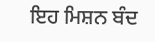ਇਹ ਮਿਸ਼ਨ ਬੰਦ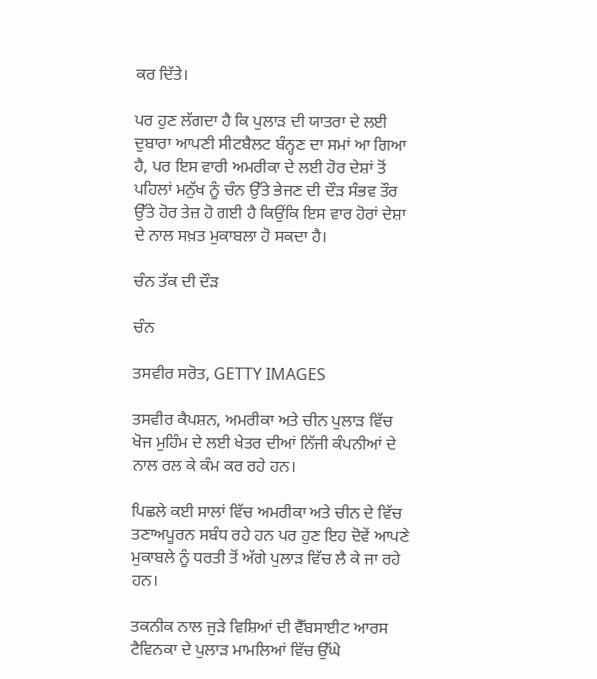ਕਰ ਦਿੱਤੇ।

ਪਰ ਹੁਣ ਲੱਗਦਾ ਹੈ ਕਿ ਪੁਲਾੜ ਦੀ ਯਾਤਰਾ ਦੇ ਲਈ ਦੁਬਾਰਾ ਆਪਣੀ ਸੀਟਬੈਲਟ ਬੰਨ੍ਹਣ ਦਾ ਸਮਾਂ ਆ ਗਿਆ ਹੈ, ਪਰ ਇਸ ਵਾਰੀ ਅਮਰੀਕਾ ਦੇ ਲਈ ਹੋਰ ਦੇਸ਼ਾਂ ਤੋਂ ਪਹਿਲਾਂ ਮਨੁੱਖ ਨੂੰ ਚੰਨ ਉੱਤੇ ਭੇਜਣ ਦੀ ਦੌੜ ਸੰਭਵ ਤੌਰ ਉੱਤੇ ਹੋਰ ਤੇਜ਼ ਹੋ ਗਈ ਹੈ ਕਿਉਂਕਿ ਇਸ ਵਾਰ ਹੋਰਾਂ ਦੇਸ਼ਾ ਦੇ ਨਾਲ ਸਖ਼ਤ ਮੁਕਾਬਲਾ ਹੋ ਸਕਦਾ ਹੈ।

ਚੰਨ ਤੱਕ ਦੀ ਦੌੜ

ਚੰਨ

ਤਸਵੀਰ ਸਰੋਤ, GETTY IMAGES

ਤਸਵੀਰ ਕੈਪਸ਼ਨ, ਅਮਰੀਕਾ ਅਤੇ ਚੀਨ ਪੁਲਾੜ ਵਿੱਚ ਖੋਜ ਮੁਹਿੰਮ ਦੇ ਲਈ ਖੇਤਰ ਦੀਆਂ ਨਿੱਜੀ ਕੰਪਨੀਆਂ ਦੇ ਨਾਲ ਰਲ ਕੇ ਕੰਮ ਕਰ ਰਹੇ ਹਨ।

ਪਿਛਲੇ ਕਈ ਸਾਲਾਂ ਵਿੱਚ ਅਮਰੀਕਾ ਅਤੇ ਚੀਨ ਦੇ ਵਿੱਚ ਤਣਾਅਪੂਰਨ ਸਬੰਧ ਰਹੇ ਹਨ ਪਰ ਹੁਣ ਇਹ ਦੋਵੇਂ ਆਪਣੇ ਮੁਕਾਬਲੇ ਨੂੰ ਧਰਤੀ ਤੋਂ ਅੱਗੇ ਪੁਲਾੜ ਵਿੱਚ ਲੈ ਕੇ ਜਾ ਰਹੇ ਹਨ।

ਤਕਨੀਕ ਨਾਲ ਜੁੜੇ ਵਿਸ਼ਿਆਂ ਦੀ ਵੈੱਬਸਾਈਟ ਆਰਸ ਟੈਵਿਨਕਾ ਦੇ ਪੁਲਾੜ ਮਾਮਲਿਆਂ ਵਿੱਚ ਉੱਘੇ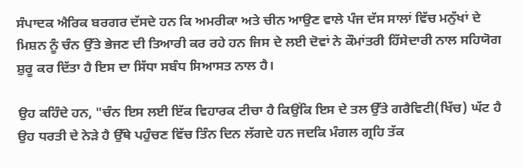ਸੰਪਾਦਕ ਐਰਿਕ ਬਰਗਰ ਦੱਸਦੇ ਹਨ ਕਿ ਅਮਰੀਕਾ ਅਤੇ ਚੀਨ ਆਉਣ ਵਾਲੇ ਪੰਜ ਦੱਸ ਸਾਲਾਂ ਵਿੱਚ ਮਨੁੱਖਾਂ ਦੇ ਮਿਸ਼ਨ ਨੂੰ ਚੰਨ ਉੱਤੇ ਭੇਜਣ ਦੀ ਤਿਆਰੀ ਕਰ ਰਹੇ ਹਨ ਜਿਸ ਦੇ ਲਈ ਦੋਵਾਂ ਨੇ ਕੌਮਾਂਤਰੀ ਹਿੱਸੇਦਾਰੀ ਨਾਲ ਸਹਿਯੋਗ ਸ਼ੁਰੂ ਕਰ ਦਿੱਤਾ ਹੈ ਇਸ ਦਾ ਸਿੱਧਾ ਸਬੰਧ ਸਿਆਸਤ ਨਾਲ ਹੈ।

ਉਹ ਕਹਿੰਦੇ ਹਨ, "ਚੰਨ ਇਸ ਲਈ ਇੱਕ ਵਿਹਾਰਕ ਟੀਚਾ ਹੈ ਕਿਉਂਕਿ ਇਸ ਦੇ ਤਲ ਉੱਤੇ ਗਰੈਵਿਟੀ(ਖਿੱਚ) ਘੱਟ ਹੈ ਉਹ ਧਰਤੀ ਦੇ ਨੇੜੇ ਹੈ ਉੱਥੇ ਪਹੁੰਚਣ ਵਿੱਚ ਤਿੰਨ ਦਿਨ ਲੱਗਦੇ ਹਨ ਜਦਕਿ ਮੰਗਲ ਗ੍ਰਹਿ ਤੱਕ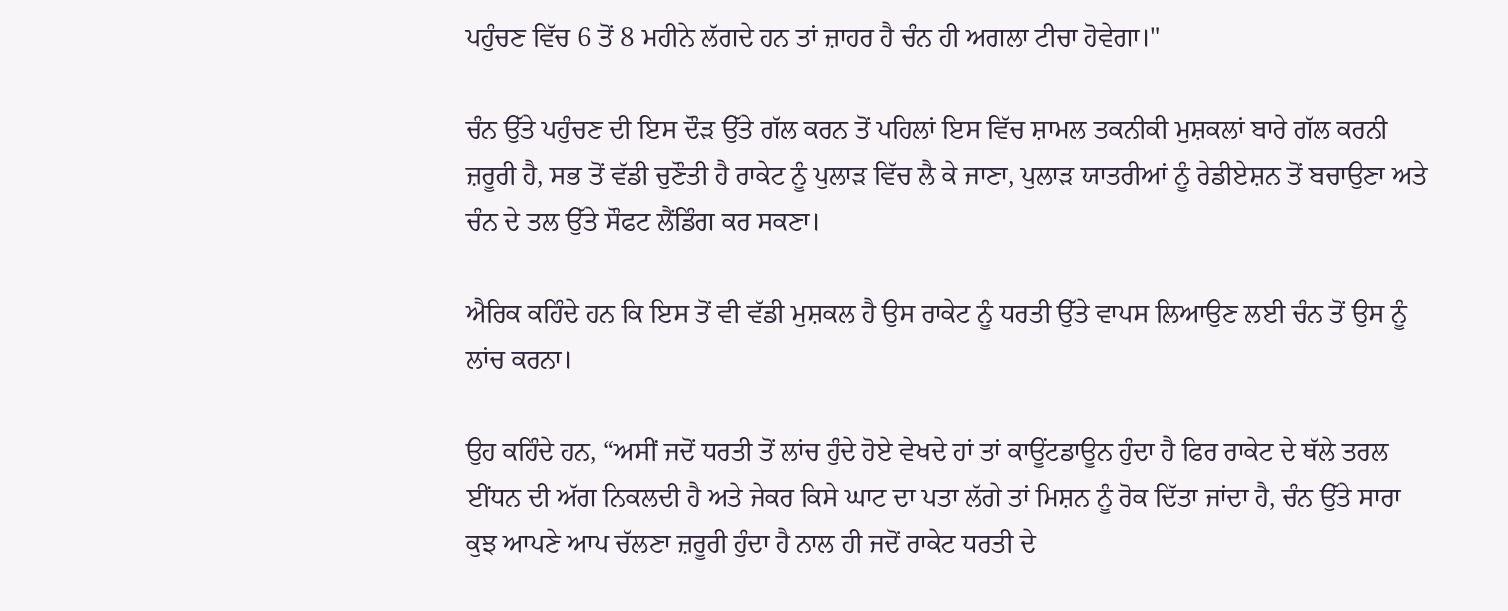ਪਹੁੰਚਣ ਵਿੱਚ 6 ਤੋਂ 8 ਮਹੀਨੇ ਲੱਗਦੇ ਹਨ ਤਾਂ ਜ਼ਾਹਰ ਹੈ ਚੰਨ ਹੀ ਅਗਲਾ ਟੀਚਾ ਹੋਵੇਗਾ।"

ਚੰਨ ਉੱਤੇ ਪਹੁੰਚਣ ਦੀ ਇਸ ਦੌੜ ਉੱਤੇ ਗੱਲ ਕਰਨ ਤੋਂ ਪਹਿਲਾਂ ਇਸ ਵਿੱਚ ਸ਼ਾਮਲ ਤਕਨੀਕੀ ਮੁਸ਼ਕਲਾਂ ਬਾਰੇ ਗੱਲ ਕਰਨੀ ਜ਼ਰੂਰੀ ਹੈ, ਸਭ ਤੋਂ ਵੱਡੀ ਚੁਣੌਤੀ ਹੈ ਰਾਕੇਟ ਨੂੰ ਪੁਲਾੜ ਵਿੱਚ ਲੈ ਕੇ ਜਾਣਾ, ਪੁਲਾੜ ਯਾਤਰੀਆਂ ਨੂੰ ਰੇਡੀਏਸ਼ਨ ਤੋਂ ਬਚਾਉਣਾ ਅਤੇ ਚੰਨ ਦੇ ਤਲ ਉੱਤੇ ਸੌਫਟ ਲੈਂਡਿੰਗ ਕਰ ਸਕਣਾ।

ਐਰਿਕ ਕਹਿੰਦੇ ਹਨ ਕਿ ਇਸ ਤੋਂ ਵੀ ਵੱਡੀ ਮੁਸ਼ਕਲ ਹੈ ਉਸ ਰਾਕੇਟ ਨੂੰ ਧਰਤੀ ਉੱਤੇ ਵਾਪਸ ਲਿਆਉਣ ਲਈ ਚੰਨ ਤੋਂ ਉਸ ਨੂੰ ਲਾਂਚ ਕਰਨਾ।

ਉਹ ਕਹਿੰਦੇ ਹਨ, “ਅਸੀਂ ਜਦੋਂ ਧਰਤੀ ਤੋਂ ਲਾਂਚ ਹੁੰਦੇ ਹੋਏ ਵੇਖਦੇ ਹਾਂ ਤਾਂ ਕਾਊਂਟਡਾਊਨ ਹੁੰਦਾ ਹੈ ਫਿਰ ਰਾਕੇਟ ਦੇ ਥੱਲੇ ਤਰਲ ਈਂਧਨ ਦੀ ਅੱਗ ਨਿਕਲਦੀ ਹੈ ਅਤੇ ਜੇਕਰ ਕਿਸੇ ਘਾਟ ਦਾ ਪਤਾ ਲੱਗੇ ਤਾਂ ਮਿਸ਼ਨ ਨੂੰ ਰੋਕ ਦਿੱਤਾ ਜਾਂਦਾ ਹੈ, ਚੰਨ ਉੱਤੇ ਸਾਰਾ ਕੁਝ ਆਪਣੇ ਆਪ ਚੱਲਣਾ ਜ਼ਰੂਰੀ ਹੁੰਦਾ ਹੈ ਨਾਲ ਹੀ ਜਦੋਂ ਰਾਕੇਟ ਧਰਤੀ ਦੇ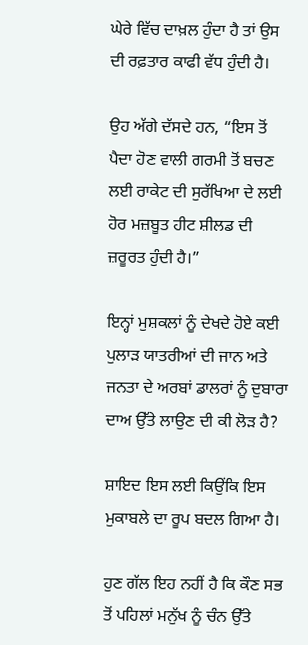ਘੇਰੇ ਵਿੱਚ ਦਾਖ਼ਲ ਹੁੰਦਾ ਹੈ ਤਾਂ ਉਸ ਦੀ ਰਫ਼ਤਾਰ ਕਾਫੀ ਵੱਧ ਹੁੰਦੀ ਹੈ।

ਉਹ ਅੱਗੇ ਦੱਸਦੇ ਹਨ, “ਇਸ ਤੋਂ ਪੈਦਾ ਹੋਣ ਵਾਲੀ ਗਰਮੀ ਤੋਂ ਬਚਣ ਲਈ ਰਾਕੇਟ ਦੀ ਸੁਰੱਖਿਆ ਦੇ ਲਈ ਹੋਰ ਮਜ਼ਬੂਤ ਹੀਟ ਸ਼ੀਲਡ ਦੀ ਜ਼ਰੂਰਤ ਹੁੰਦੀ ਹੈ।”

ਇਨ੍ਹਾਂ ਮੁਸ਼ਕਲਾਂ ਨੂੰ ਦੇਖਦੇ ਹੋਏ ਕਈ ਪੁਲਾੜ ਯਾਤਰੀਆਂ ਦੀ ਜਾਨ ਅਤੇ ਜਨਤਾ ਦੇ ਅਰਬਾਂ ਡਾਲਰਾਂ ਨੂੰ ਦੁਬਾਰਾ ਦਾਅ ਉੱਤੇ ਲਾਉਣ ਦੀ ਕੀ ਲੋੜ ਹੈ?

ਸ਼ਾਇਦ ਇਸ ਲਈ ਕਿਉਂਕਿ ਇਸ ਮੁਕਾਬਲੇ ਦਾ ਰੂਪ ਬਦਲ ਗਿਆ ਹੈ।

ਹੁਣ ਗੱਲ ਇਹ ਨਹੀਂ ਹੈ ਕਿ ਕੌਣ ਸਭ ਤੋਂ ਪਹਿਲਾਂ ਮਨੁੱਖ ਨੂੰ ਚੰਨ ਉੱਤੇ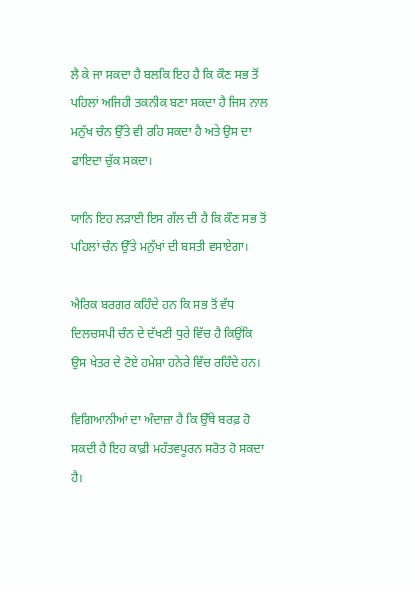ਲੈ ਕੇ ਜਾ ਸਕਦਾ ਹੈ ਬਲਕਿ ਇਹ ਹੈ ਕਿ ਕੌਣ ਸਭ ਤੋਂ ਪਹਿਲਾਂ ਅਜਿਹੀ ਤਕਨੀਕ ਬਣਾ ਸਕਦਾ ਹੈ ਜਿਸ ਨਾਲ ਮਨੁੱਖ ਚੰਨ ਉੱਤੇ ਵੀ ਰਹਿ ਸਕਦਾ ਹੈ ਅਤੇ ਉਸ ਦਾ ਫਾਇਦਾ ਚੁੱਕ ਸਕਦਾ।

ਯਾਨਿ ਇਹ ਲੜਾਈ ਇਸ ਗੱਲ ਦੀ ਹੈ ਕਿ ਕੌਣ ਸਭ ਤੋਂ ਪਹਿਲਾਂ ਚੰਨ ਉੱਤੇ ਮਨੁੱਖਾਂ ਦੀ ਬਸਤੀ ਵਸਾਏਗਾ।

ਐਰਿਕ ਬਰਗਰ ਕਹਿੰਦੇ ਹਨ ਕਿ ਸਭ ਤੋਂ ਵੱਧ ਦਿਲਚਸਪੀ ਚੰਨ ਦੇ ਦੱਖਣੀ ਧੁਰੇ ਵਿੱਚ ਹੈ ਕਿਉਂਕਿ ਉਸ ਖੇਤਰ ਦੇ ਟੋਏ ਹਮੇਸ਼ਾ ਹਨੇਰੇ ਵਿੱਚ ਰਹਿੰਦੇ ਹਨ।

ਵਿਗਿਆਨੀਆਂ ਦਾ ਅੰਦਾਜ਼ਾ ਹੈ ਕਿ ਉੱਥੇ ਬਰਫ਼ ਹੋ ਸਕਦੀ ਹੈ ਇਹ ਕਾਫ਼ੀ ਮਹੱਤਵਪੂਰਨ ਸਰੋਤ ਹੋ ਸਕਦਾ ਹੈ।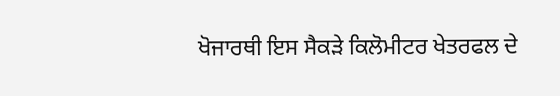ਖੋਜਾਰਥੀ ਇਸ ਸੈਕੜੇ ਕਿਲੋਮੀਟਰ ਖੇਤਰਫਲ ਦੇ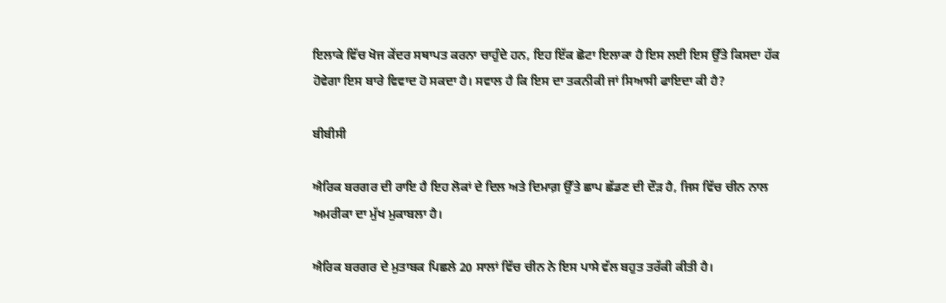ਇਲਾਕੇ ਵਿੱਚ ਖੋਜ ਕੇਂਦਰ ਸਥਾਪਤ ਕਰਨਾ ਚਾਹੁੰਦੇ ਹਨ, ਇਹ ਇੱਕ ਛੋਟਾ ਇਲਾਕਾ ਹੈ ਇਸ ਲਈ ਇਸ ਉੱਤੇ ਕਿਸਦਾ ਹੱਕ ਹੋਵੇਗਾ ਇਸ ਬਾਰੇ ਵਿਵਾਦ ਹੋ ਸਕਦਾ ਹੈ। ਸਵਾਲ ਹੈ ਕਿ ਇਸ ਦਾ ਤਕਨੀਕੀ ਜਾਂ ਸਿਆਸੀ ਫਾਇਦਾ ਕੀ ਹੈ?

ਬੀਬੀਸੀ

ਐਰਿਕ ਬਰਗਰ ਦੀ ਰਾਇ ਹੈ ਇਹ ਲੋਕਾਂ ਦੇ ਦਿਲ ਅਤੇ ਦਿਮਾਗ਼ ਉੱਤੇ ਛਾਪ ਛੱਡਣ ਦੀ ਦੌੜ ਹੈ, ਜਿਸ ਵਿੱਚ ਚੀਨ ਨਾਲ ਅਮਰੀਕਾ ਦਾ ਮੁੱਖ ਮੁਕਾਬਲਾ ਹੈ।

ਐਰਿਕ ਬਰਗਰ ਦੇ ਮੁਤਾਬਕ ਪਿਛਲੇ 20 ਸਾਲਾਂ ਵਿੱਚ ਚੀਨ ਨੇ ਇਸ ਪਾਸੇ ਵੱਲ ਬਹੁਤ ਤਰੱਕੀ ਕੀਤੀ ਹੈ।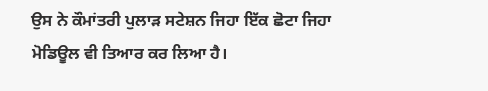ਉਸ ਨੇ ਕੌਮਾਂਤਰੀ ਪੁਲਾੜ ਸਟੇਸ਼ਨ ਜਿਹਾ ਇੱਕ ਛੋਟਾ ਜਿਹਾ ਮੋਡਿਊਲ ਵੀ ਤਿਆਰ ਕਰ ਲਿਆ ਹੈ।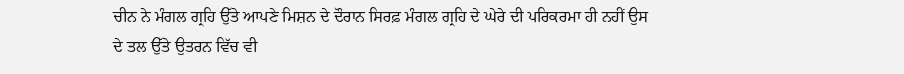ਚੀਨ ਨੇ ਮੰਗਲ ਗ੍ਰਹਿ ਉੱਤੇ ਆਪਣੇ ਮਿਸ਼ਨ ਦੇ ਦੌਰਾਨ ਸਿਰਫ਼ ਮੰਗਲ ਗ੍ਰਹਿ ਦੇ ਘੇਰੇ ਦੀ ਪਰਿਕਰਮਾ ਹੀ ਨਹੀਂ ਉਸ ਦੇ ਤਲ ਉੱਤੇ ਉਤਰਨ ਵਿੱਚ ਵੀ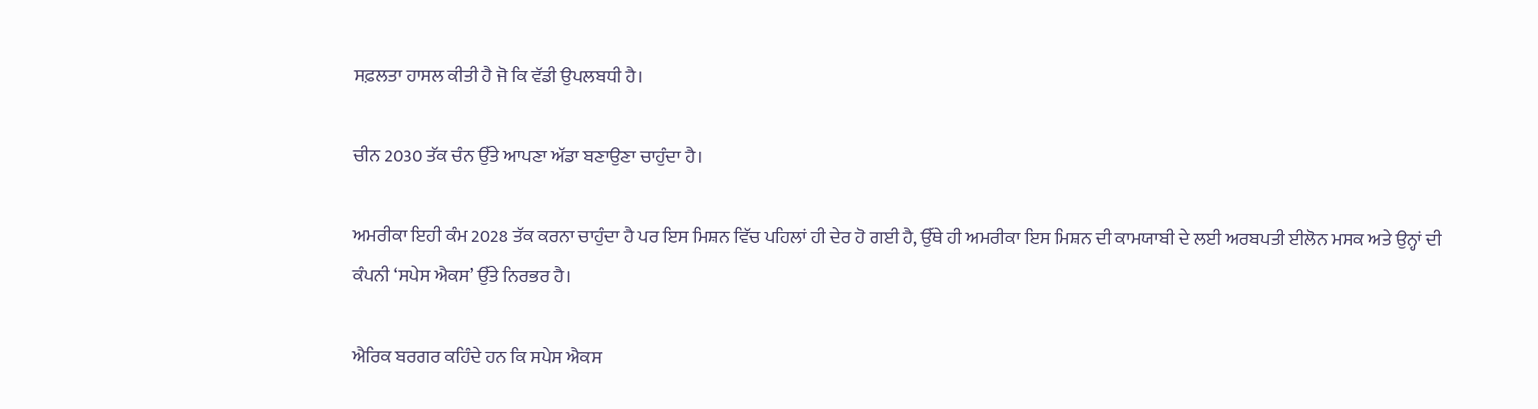ਸਫ਼ਲਤਾ ਹਾਸਲ ਕੀਤੀ ਹੈ ਜੋ ਕਿ ਵੱਡੀ ਉਪਲਬਧੀ ਹੈ।

ਚੀਨ 2030 ਤੱਕ ਚੰਨ ਉੱਤੇ ਆਪਣਾ ਅੱਡਾ ਬਣਾਉਣਾ ਚਾਹੁੰਦਾ ਹੈ।

ਅਮਰੀਕਾ ਇਹੀ ਕੰਮ 2028 ਤੱਕ ਕਰਨਾ ਚਾਹੁੰਦਾ ਹੈ ਪਰ ਇਸ ਮਿਸ਼ਨ ਵਿੱਚ ਪਹਿਲਾਂ ਹੀ ਦੇਰ ਹੋ ਗਈ ਹੈ, ਉੱਥੇ ਹੀ ਅਮਰੀਕਾ ਇਸ ਮਿਸ਼ਨ ਦੀ ਕਾਮਯਾਬੀ ਦੇ ਲਈ ਅਰਬਪਤੀ ਈਲੋਨ ਮਸਕ ਅਤੇ ਉਨ੍ਹਾਂ ਦੀ ਕੰਪਨੀ ‘ਸਪੇਸ ਐਕਸ’ ਉੱਤੇ ਨਿਰਭਰ ਹੈ।

ਐਰਿਕ ਬਰਗਰ ਕਹਿੰਦੇ ਹਨ ਕਿ ਸਪੇਸ ਐਕਸ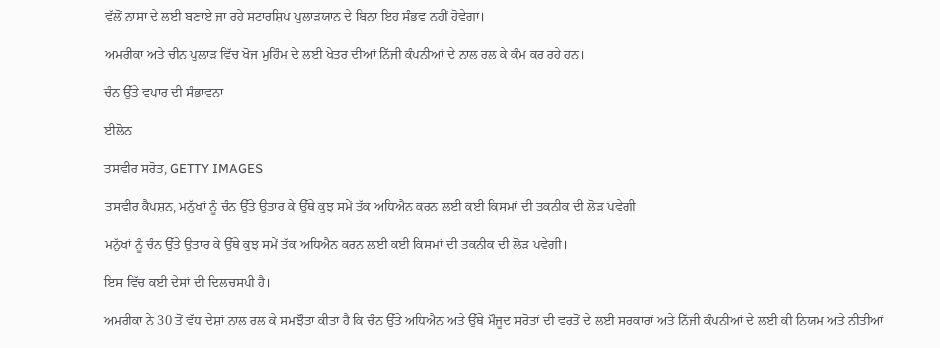ਵੱਲੋਂ ਨਾਸਾ ਦੇ ਲਈ ਬਣਾਏ ਜਾ ਰਹੇ ਸਟਾਰਸ਼ਿਪ ਪੁਲਾੜਯਾਨ ਦੇ ਬਿਨਾ ਇਹ ਸੰਭਵ ਨਹੀਂ ਹੋਵੇਗਾ।

ਅਮਰੀਕਾ ਅਤੇ ਚੀਨ ਪੁਲਾੜ ਵਿੱਚ ਖੋਜ ਮੁਹਿੰਮ ਦੇ ਲਈ ਖੇਤਰ ਦੀਆਂ ਨਿੱਜੀ ਕੰਪਨੀਆਂ ਦੇ ਨਾਲ ਰਲ ਕੇ ਕੰਮ ਕਰ ਰਹੇ ਹਨ।

ਚੰਨ ਉੱਤੇ ਵਪਾਰ ਦੀ ਸੰਭਾਵਨਾ

ਈਲੋਨ

ਤਸਵੀਰ ਸਰੋਤ, GETTY IMAGES

ਤਸਵੀਰ ਕੈਪਸ਼ਨ, ਮਨੁੱਖਾਂ ਨੂੰ ਚੰਨ ਉੱਤੇ ਉਤਾਰ ਕੇ ਉੱਥੇ ਕੁਝ ਸਮੇਂ ਤੱਕ ਅਧਿਐਨ ਕਰਨ ਲਈ ਕਈ ਕਿਸਮਾਂ ਦੀ ਤਕਨੀਕ ਦੀ ਲੋੜ ਪਵੇਗੀ

ਮਨੁੱਖਾਂ ਨੂੰ ਚੰਨ ਉੱਤੇ ਉਤਾਰ ਕੇ ਉੱਥੇ ਕੁਝ ਸਮੇਂ ਤੱਕ ਅਧਿਐਨ ਕਰਨ ਲਈ ਕਈ ਕਿਸਮਾਂ ਦੀ ਤਕਨੀਕ ਦੀ ਲੋੜ ਪਵੇਗੀ।

ਇਸ ਵਿੱਚ ਕਈ ਦੇਸਾਂ ਦੀ ਦਿਲਚਸਪੀ ਹੈ।

ਅਮਰੀਕਾ ਨੇ 30 ਤੋਂ ਵੱਧ ਦੇਸ਼ਾਂ ਨਾਲ ਰਲ ਕੇ ਸਮਝੌਤਾ ਕੀਤਾ ਹੈ ਕਿ ਚੰਨ ਉੱਤੇ ਅਧਿਐਨ ਅਤੇ ਉੱਥੇ ਮੌਜੂਦ ਸਰੋਤਾਂ ਦੀ ਵਰਤੋਂ ਦੇ ਲਈ ਸਰਕਾਰਾਂ ਅਤੇ ਨਿੱਜੀ ਕੰਪਨੀਆਂ ਦੇ ਲਈ ਕੀ ਨਿਯਮ ਅਤੇ ਨੀਤੀਆਂ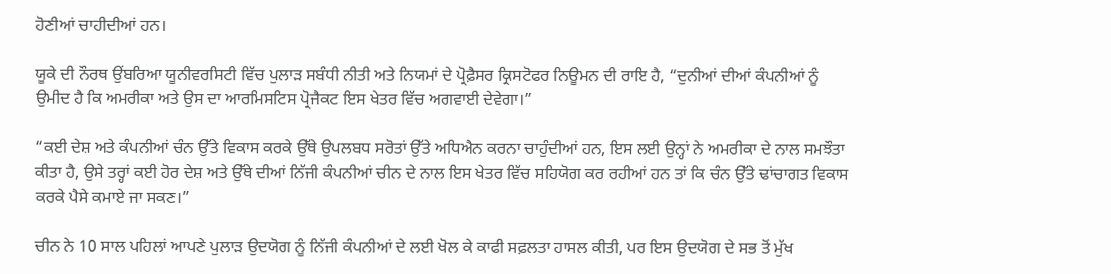ਹੋਣੀਆਂ ਚਾਹੀਦੀਆਂ ਹਨ।

ਯੂਕੇ ਦੀ ਨੌਰਥ ਉਂਬਰਿਆ ਯੂਨੀਵਰਸਿਟੀ ਵਿੱਚ ਪੁਲਾੜ ਸਬੰਧੀ ਨੀਤੀ ਅਤੇ ਨਿਯਮਾਂ ਦੇ ਪ੍ਰੋਫ਼ੈਸਰ ਕ੍ਰਿਸਟੋਫਰ ਨਿਊਮਨ ਦੀ ਰਾਇ ਹੈ, “ਦੁਨੀਆਂ ਦੀਆਂ ਕੰਪਨੀਆਂ ਨੂੰ ਉਮੀਦ ਹੈ ਕਿ ਅਮਰੀਕਾ ਅਤੇ ਉਸ ਦਾ ਆਰਮਿਸਟਿਸ ਪ੍ਰੋਜੈਕਟ ਇਸ ਖੇਤਰ ਵਿੱਚ ਅਗਵਾਈ ਦੇਵੇਗਾ।”

“ਕਈ ਦੇਸ਼ ਅਤੇ ਕੰਪਨੀਆਂ ਚੰਨ ਉੱਤੇ ਵਿਕਾਸ ਕਰਕੇ ਉੱਥੇ ਉਪਲਬਧ ਸਰੋਤਾਂ ਉੱਤੇ ਅਧਿਐਨ ਕਰਨਾ ਚਾਹੁੰਦੀਆਂ ਹਨ, ਇਸ ਲਈ ਉਨ੍ਹਾਂ ਨੇ ਅਮਰੀਕਾ ਦੇ ਨਾਲ ਸਮਝੌਤਾ ਕੀਤਾ ਹੈ, ਉਸੇ ਤਰ੍ਹਾਂ ਕਈ ਹੋਰ ਦੇਸ਼ ਅਤੇ ਉੱਥੇ ਦੀਆਂ ਨਿੱਜੀ ਕੰਪਨੀਆਂ ਚੀਨ ਦੇ ਨਾਲ ਇਸ ਖੇਤਰ ਵਿੱਚ ਸਹਿਯੋਗ ਕਰ ਰਹੀਆਂ ਹਨ ਤਾਂ ਕਿ ਚੰਨ ਉੱਤੇ ਢਾਂਚਾਗਤ ਵਿਕਾਸ ਕਰਕੇ ਪੈਸੇ ਕਮਾਏ ਜਾ ਸਕਣ।”

ਚੀਨ ਨੇ 10 ਸਾਲ ਪਹਿਲਾਂ ਆਪਣੇ ਪੁਲਾੜ ਉਦਯੋਗ ਨੂੰ ਨਿੱਜੀ ਕੰਪਨੀਆਂ ਦੇ ਲਈ ਖੋਲ ਕੇ ਕਾਫੀ ਸਫ਼ਲਤਾ ਹਾਸਲ ਕੀਤੀ, ਪਰ ਇਸ ਉਦਯੋਗ ਦੇ ਸਭ ਤੋਂ ਮੁੱਖ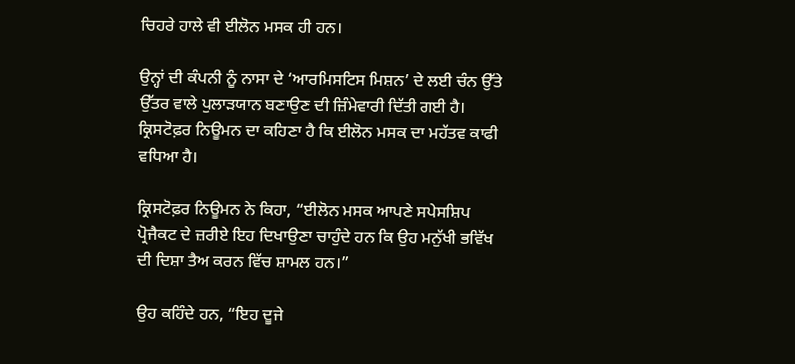ਚਿਹਰੇ ਹਾਲੇ ਵੀ ਈਲੋਨ ਮਸਕ ਹੀ ਹਨ।

ਉਨ੍ਹਾਂ ਦੀ ਕੰਪਨੀ ਨੂੰ ਨਾਸਾ ਦੇ ‘ਆਰਮਿਸਟਿਸ ਮਿਸ਼ਨ’ ਦੇ ਲਈ ਚੰਨ ਉੱਤੇ ਉੱਤਰ ਵਾਲੇ ਪੁਲਾੜਯਾਨ ਬਣਾਉਣ ਦੀ ਜ਼ਿੰਮੇਵਾਰੀ ਦਿੱਤੀ ਗਈ ਹੈ। ਕ੍ਰਿਸਟੋਫ਼ਰ ਨਿਊਮਨ ਦਾ ਕਹਿਣਾ ਹੈ ਕਿ ਈਲੋਨ ਮਸਕ ਦਾ ਮਹੱਤਵ ਕਾਫੀ ਵਧਿਆ ਹੈ।

ਕ੍ਰਿਸਟੋਫ਼ਰ ਨਿਊਮਨ ਨੇ ਕਿਹਾ, “ਈਲੋਨ ਮਸਕ ਆਪਣੇ ਸਪੇਸਸ਼ਿਪ ਪ੍ਰੋਜੈਕਟ ਦੇ ਜ਼ਰੀਏ ਇਹ ਦਿਖਾਉਣਾ ਚਾਹੁੰਦੇ ਹਨ ਕਿ ਉਹ ਮਨੁੱਖੀ ਭਵਿੱਖ ਦੀ ਦਿਸ਼ਾ ਤੈਅ ਕਰਨ ਵਿੱਚ ਸ਼ਾਮਲ ਹਨ।”

ਉਹ ਕਹਿੰਦੇ ਹਨ, “ਇਹ ਦੂਜੇ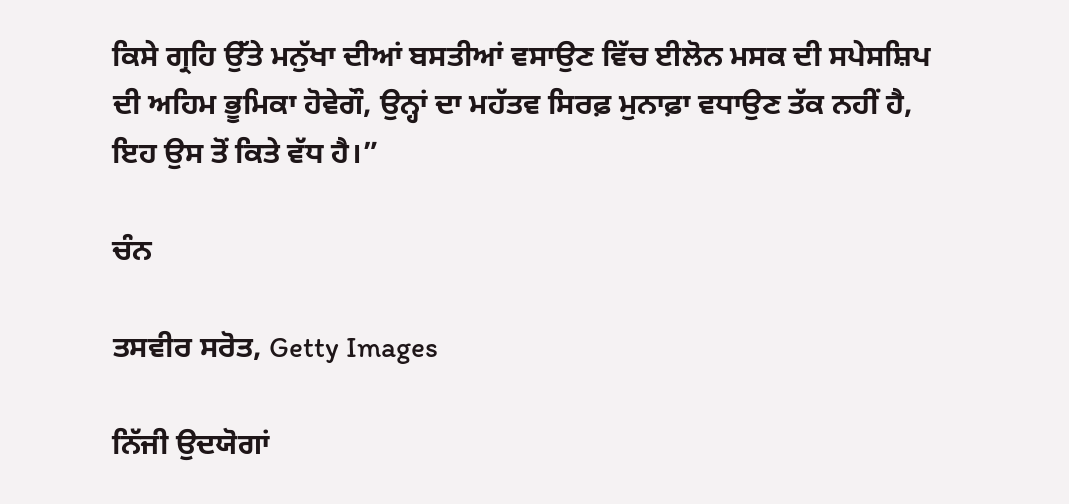ਕਿਸੇ ਗ੍ਰਹਿ ਉੱਤੇ ਮਨੁੱਖਾ ਦੀਆਂ ਬਸਤੀਆਂ ਵਸਾਉਣ ਵਿੱਚ ਈਲੋਨ ਮਸਕ ਦੀ ਸਪੇਸਸ਼ਿਪ ਦੀ ਅਹਿਮ ਭੂਮਿਕਾ ਹੋਵੇਗੌ, ਉਨ੍ਹਾਂ ਦਾ ਮਹੱਤਵ ਸਿਰਫ਼ ਮੁਨਾਫ਼ਾ ਵਧਾਉਣ ਤੱਕ ਨਹੀਂ ਹੈ, ਇਹ ਉਸ ਤੋਂ ਕਿਤੇ ਵੱਧ ਹੈ।”

ਚੰਨ

ਤਸਵੀਰ ਸਰੋਤ, Getty Images

ਨਿੱਜੀ ਉਦਯੋਗਾਂ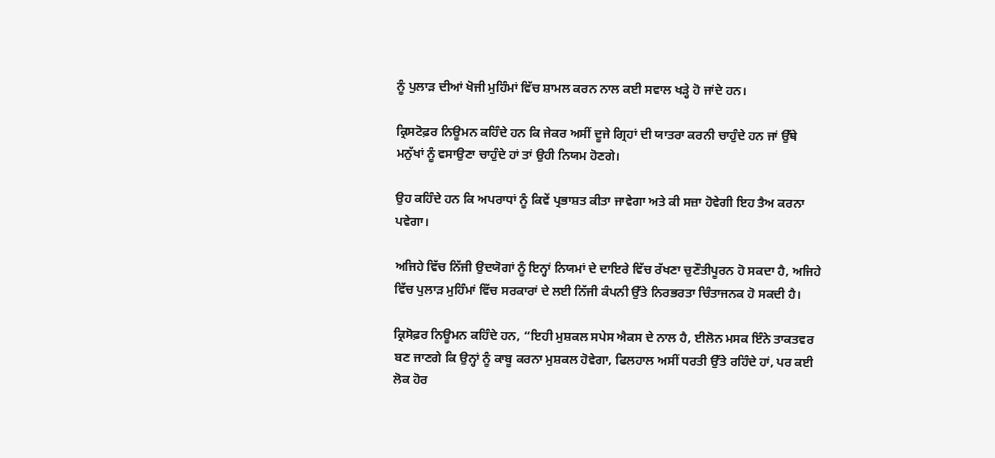ਨੂੰ ਪੁਲਾੜ ਦੀਆਂ ਖੋਜੀ ਮੁਹਿੰਮਾਂ ਵਿੱਚ ਸ਼ਾਮਲ ਕਰਨ ਨਾਲ ਕਈ ਸਵਾਲ ਖੜ੍ਹੇ ਹੋ ਜਾਂਦੇ ਹਨ।

ਕ੍ਰਿਸਟੋਫ਼ਰ ਨਿਊਮਨ ਕਹਿੰਦੇ ਹਨ ਕਿ ਜੇਕਰ ਅਸੀਂ ਦੂਜੇ ਗ੍ਰਿਹਾਂ ਦੀ ਯਾਤਰਾ ਕਰਨੀ ਚਾਹੁੰਦੇ ਹਨ ਜਾਂ ਉੱਥੇ ਮਨੁੱਖਾਂ ਨੂੰ ਵਸਾਉਣਾ ਚਾਹੁੰਦੇ ਹਾਂ ਤਾਂ ਉਹੀ ਨਿਯਮ ਹੋਣਗੇ।

ਉਹ ਕਹਿੰਦੇ ਹਨ ਕਿ ਅਪਰਾਧਾਂ ਨੂੰ ਕਿਵੇਂ ਪ੍ਰਭਾਸ਼ਤ ਕੀਤਾ ਜਾਵੇਗਾ ਅਤੇ ਕੀ ਸਜ਼ਾ ਹੋਵੇਗੀ ਇਹ ਤੈਅ ਕਰਨਾ ਪਵੇਗਾ।

ਅਜਿਹੇ ਵਿੱਚ ਨਿੱਜੀ ਉਦਯੋਗਾਂ ਨੂੰ ਇਨ੍ਹਾਂ ਨਿਯਮਾਂ ਦੇ ਦਾਇਰੇ ਵਿੱਚ ਰੱਖਣਾ ਚੁਣੌਤੀਪੂਰਨ ਹੋ ਸਕਦਾ ਹੈ, ਅਜਿਹੇ ਵਿੱਚ ਪੁਲਾੜ ਮੁਹਿੰਮਾਂ ਵਿੱਚ ਸਰਕਾਰਾਂ ਦੇ ਲਈ ਨਿੱਜੀ ਕੰਪਨੀ ਉੱਤੇ ਨਿਰਭਰਤਾ ਚਿੰਤਾਜਨਕ ਹੋ ਸਕਦੀ ਹੈ।

ਕ੍ਰਿਸੋਫ਼ਰ ਨਿਊਮਨ ਕਹਿੰਦੇ ਹਨ, “ਇਹੀ ਮੁਸ਼ਕਲ ਸਪੇਸ ਐਕਸ ਦੇ ਨਾਲ ਹੈ, ਈਲੋਨ ਮਸਕ ਇੰਨੇ ਤਾਕਤਵਰ ਬਣ ਜਾਣਗੇ ਕਿ ਉਨ੍ਹਾਂ ਨੂੰ ਕਾਬੂ ਕਰਨਾ ਮੁਸ਼ਕਲ ਹੋਵੇਗਾ, ਫਿਲਹਾਲ ਅਸੀਂ ਧਰਤੀ ਉੱਤੇ ਰਹਿੰਦੇ ਹਾਂ, ਪਰ ਕਈ ਲੋਕ ਹੋਰ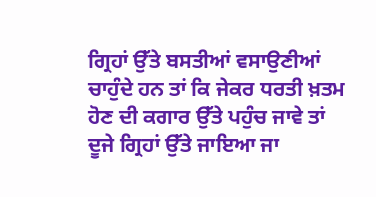ਗ੍ਰਿਹਾਂ ਉੱਤੇ ਬਸਤੀਆਂ ਵਸਾਉਣੀਆਂ ਚਾਹੁੰਦੇ ਹਨ ਤਾਂ ਕਿ ਜੇਕਰ ਧਰਤੀ ਖ਼ਤਮ ਹੋਣ ਦੀ ਕਗਾਰ ਉੱਤੇ ਪਹੁੰਚ ਜਾਵੇ ਤਾਂ ਦੂਜੇ ਗ੍ਰਿਹਾਂ ਉੱਤੇ ਜਾਇਆ ਜਾ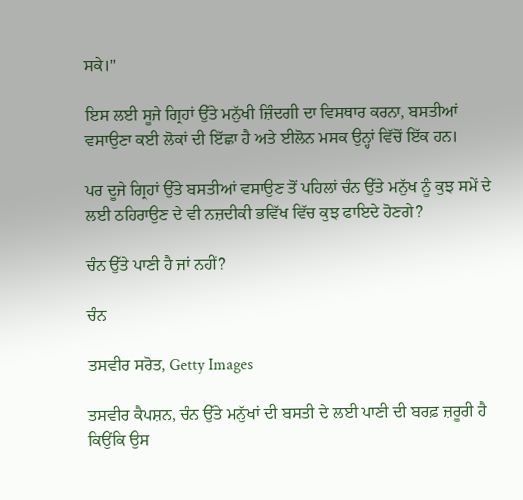ਸਕੇ।"

ਇਸ ਲਈ ਸੂਜੇ ਗ੍ਰਿਹਾਂ ਉੱਤੇ ਮਨੁੱਖੀ ਜ਼ਿੰਦਗੀ ਦਾ ਵਿਸਥਾਰ ਕਰਨਾ, ਬਸਤੀਆਂ ਵਸਾਉਣਾ ਕਈ ਲੋਕਾਂ ਦੀ ਇੱਛਾ ਹੈ ਅਤੇ ਈਲੋਨ ਮਸਕ ਉਨ੍ਹਾਂ ਵਿੱਚੋਂ ਇੱਕ ਹਨ।

ਪਰ ਦੂਜੇ ਗ੍ਰਿਹਾਂ ਉੱਤੇ ਬਸਤੀਆਂ ਵਸਾਉਣ ਤੋਂ ਪਹਿਲਾਂ ਚੰਨ ਉੱਤੇ ਮਨੁੱਖ ਨੂੰ ਕੁਝ ਸਮੇਂ ਦੇ ਲਈ ਠਹਿਰਾਉਣ ਦੇ ਵੀ ਨਜ਼ਦੀਕੀ ਭਵਿੱਖ ਵਿੱਚ ਕੁਝ ਫਾਇਦੇ ਹੋਣਗੇ?

ਚੰਨ ਉੱਤੇ ਪਾਣੀ ਹੈ ਜਾਂ ਨਹੀਂ?

ਚੰਨ

ਤਸਵੀਰ ਸਰੋਤ, Getty Images

ਤਸਵੀਰ ਕੈਪਸ਼ਨ, ਚੰਨ ਉੱਤੇ ਮਨੁੱਖਾਂ ਦੀ ਬਸਤੀ ਦੇ ਲਈ ਪਾਣੀ ਦੀ ਬਰਫ਼ ਜ਼ਰੂਰੀ ਹੈ ਕਿਉਂਕਿ ਉਸ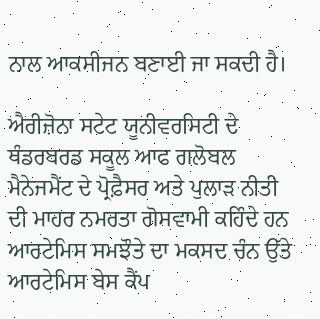ਨਾਲ ਆਕਸੀਜਨ ਬਣਾਈ ਜਾ ਸਕਦੀ ਹੈ।

ਐਰੀਜ਼ੋਨਾ ਸਟੇਟ ਯੂਨੀਵਰਸਿਟੀ ਦੇ ਥੰਡਰਬਰਡ ਸਕੂਲ ਆਫ ਗਲੋਬਲ ਮੈਨੇਜਮੈਂਟ ਦੇ ਪ੍ਰੋਫ਼ੈਸਰ ਅਤੇ ਪੁਲਾੜ ਨੀਤੀ ਦੀ ਮਾਹਰ ਨਮਰਤਾ ਗੋਸਵਾਮੀ ਕਹਿੰਦੇ ਹਨ ਆਰਟੇਮਿਸ ਸਮਝੌਤੇ ਦਾ ਮਕਸਦ ਚੰਨ ਉੱਤੇ ਆਰਟੇਮਿਸ ਬੇਸ ਕੈਂਪ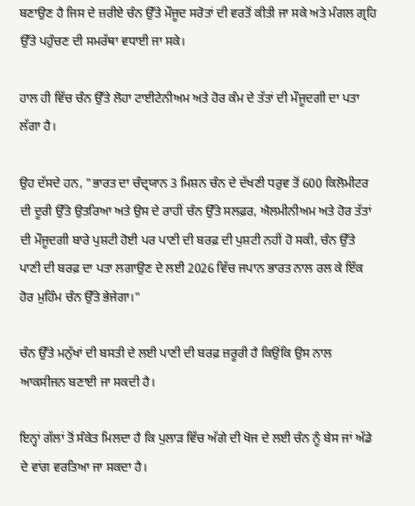ਬਣਾਉਣ ਹੈ ਜਿਸ ਦੇ ਜ਼ਰੀਏ ਚੰਨ ਉੱਤੇ ਮੌਜੂਦ ਸਰੋਤਾਂ ਦੀ ਵਰਤੋਂ ਕੀਤੀ ਜਾ ਸਕੇ ਅਤੇ ਮੰਗਲ ਗ੍ਰਹਿ ਉੱਤੇ ਪਹੁੰਚਣ ਦੀ ਸਮਰੱਥਾ ਵਧਾਈ ਜਾ ਸਕੇ।

ਹਾਲ ਹੀ ਵਿੱਚ ਚੰਨ ਉੱਤੇ ਲੋਹਾ ਟਾਈਟੇਨੀਅਮ ਅਤੇ ਹੋਰ ਕੰਮ ਦੇ ਤੱਤਾਂ ਦੀ ਮੌਜੂਦਗੀ ਦਾ ਪਤਾ ਲੱਗਾ ਹੈ।

ਉਹ ਦੱਸਦੇ ਹਨ, "ਭਾਰਤ ਦਾ ਚੰਦ੍ਰਯਾਨ 3 ਮਿਸ਼ਨ ਚੰਨ ਦੇ ਦੱਖਣੀ ਧਰੁਵ ਤੋਂ 600 ਕਿਲੋਮੀਟਰ ਦੀ ਦੂਰੀ ਉੱਤੇ ਉਤਰਿਆ ਅਤੇ ਉਸ ਦੇ ਰਾਹੀਂ ਚੰਨ ਉੱਤੇ ਸਲਫ਼ਰ, ਐਲਮੀਨੀਅਮ ਅਤੇ ਹੋਰ ਤੱਤਾਂ ਦੀ ਮੌਜੂਦਗੀ ਬਾਰੇ ਪੁਸ਼ਟੀ ਹੋਈ ਪਰ ਪਾਣੀ ਦੀ ਬਰਫ਼ ਦੀ ਪੁਸ਼ਟੀ ਨਹੀਂ ਹੋ ਸਕੀ, ਚੰਨ ਉੱਤੇ ਪਾਣੀ ਦੀ ਬਰਫ਼ ਦਾ ਪਤਾ ਲਗਾਉਣ ਦੇ ਲਈ 2026 ਵਿੱਚ ਜਪਾਨ ਭਾਰਤ ਨਾਲ ਰਲ ਕੇ ਇੱਕ ਹੋਰ ਮੁਹਿੰਮ ਚੰਨ ਉੱਤੇ ਭੇਜੇਗਾ।"

ਚੰਨ ਉੱਤੇ ਮਨੁੱਖਾਂ ਦੀ ਬਸਤੀ ਦੇ ਲਈ ਪਾਣੀ ਦੀ ਬਰਫ਼ ਜ਼ਰੂਰੀ ਹੈ ਕਿਉਂਕਿ ਉਸ ਨਾਲ ਆਕਸੀਜਨ ਬਣਾਈ ਜਾ ਸਕਦੀ ਹੈ।

ਇਨ੍ਹਾਂ ਗੱਲਾਂ ਤੋਂ ਸੰਕੇਤ ਮਿਲਦਾ ਹੈ ਕਿ ਪੁਲਾੜ ਵਿੱਚ ਅੱਗੇ ਦੀ ਖੋਜ ਦੇ ਲਈ ਚੰਨ ਨੂੰ ਬੇਸ ਜਾਂ ਅੱਡੇ ਦੇ ਵਾਂਗ ਵਰਤਿਆ ਜਾ ਸਕਦਾ ਹੈ।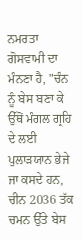ਨਮਰਤਾ ਗੋਸਵਾਮੀ ਦਾ ਮੰਨਣਾ ਹੈ, "ਚੰਨ ਨੂੰ ਬੇਸ ਬਣਾ ਕੇ ਉੱਥੋਂ ਮੰਗਲ ਗ੍ਰਹਿ ਦੇ ਲਈ ਪੁਲਾੜਯਾਨ ਭੇਜੇ ਜਾ ਕਸਦੇ ਹਨ, ਚੀਨ 2036 ਤੱਕ ਚਮਨ ਉੱਤੇ ਬੇਸ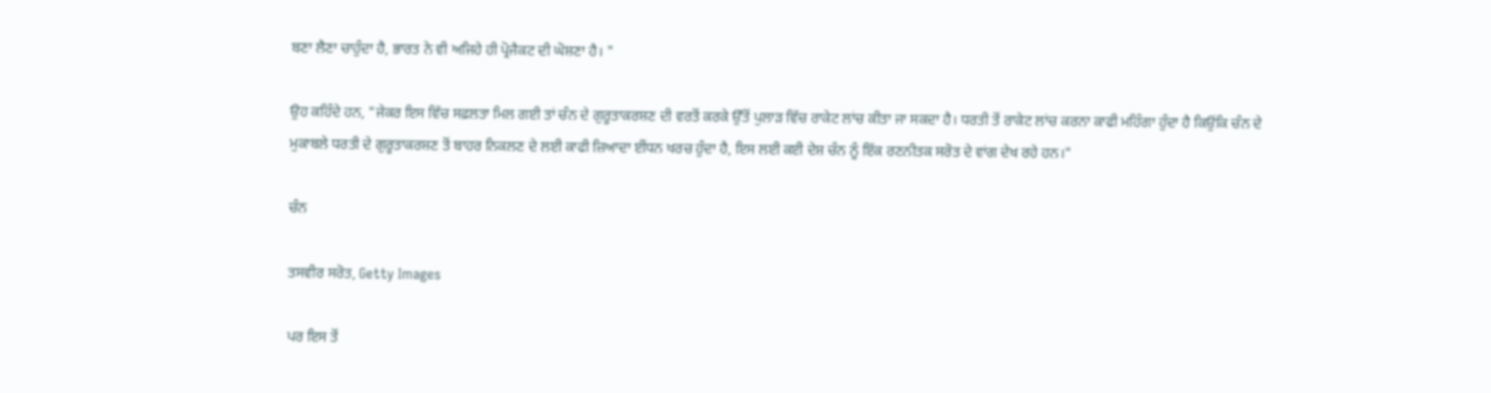ਬਣਾ ਲੈਣਾ ਚਾਹੁੰਦਾ ਹੈ, ਭਾਰਤ ਨੇ ਵੀ ਅਜਿਹੇ ਹੀ ਪ੍ਰੋਜੈਕਟ ਦੀ ਘੋਸ਼ਣਾ ਹੈ। "

ਉਹ ਕਹਿੰਦੇ ਹਨ, "ਜੇਕਰ ਇਸ ਵਿੱਚ ਸਫ਼ਲਤਾ ਮਿਲ ਗਈ ਤਾਂ ਚੰਨ ਦੇ ਗੁਰੂਤਾਕਰਸ਼ਣ ਦੀ ਵਰਤੋਂ ਕਰਕੇ ਉੱਤੋਂ ਪੁਲਾੜ ਵਿੱਚ ਰਾਕੇਟ ਲਾਂਚ ਕੀਤਾ ਜਾ ਸਕਦਾ ਹੈ। ਧਰਤੀ ਤੋਂ ਰਾਕੇਟ ਲਾਂਚ ਕਰਨਾ ਕਾਫੀ ਮਹਿੰਗਾ ਹੁੰਦਾ ਹੈ ਕਿਉਂਕਿ ਚੰਨ ਦੇ ਮੁਕਾਬਲੇ ਧਰਤੀ ਦੇ ਗੁਰੂਤਾਕਰਸ਼ਣ ਤੋਂ ਬਾਹਰ ਨਿਕਲਣ ਦੇ ਲਈ ਕਾਫੀ ਜ਼ਿਆਦਾ ਈਂਧਨ ਖਰਚ ਹੁੰਦਾ ਹੈ, ਇਸ ਲਈ ਕਈ ਦੇਸ਼ ਚੰਨ ਨੂੰ ਇੱਕ ਰਣਨੀਤਕ ਸਰੋਤ ਦੇ ਵਾਂਗ ਦੇਖ ਰਹੇ ਹਨ।"

ਚੰਨ

ਤਸਵੀਰ ਸਰੋਤ, Getty Images

ਪਰ ਇਸ ਤੋਂ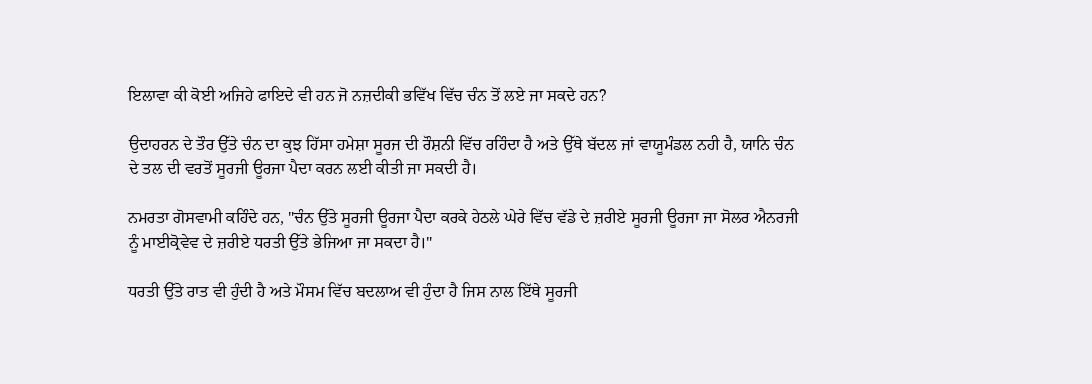ਇਲਾਵਾ ਕੀ ਕੋਈ ਅਜਿਹੇ ਫਾਇਦੇ ਵੀ ਹਨ ਜੋ ਨਜ਼ਦੀਕੀ ਭਵਿੱਖ ਵਿੱਚ ਚੰਨ ਤੋਂ ਲਏ ਜਾ ਸਕਦੇ ਹਨ?

ਉਦਾਹਰਨ ਦੇ ਤੌਰ ਉੱਤੇ ਚੰਨ ਦਾ ਕੁਝ ਹਿੱਸਾ ਹਮੇਸ਼ਾ ਸੂਰਜ ਦੀ ਰੌਸ਼ਨੀ ਵਿੱਚ ਰਹਿੰਦਾ ਹੈ ਅਤੇ ਉੱਥੇ ਬੱਦਲ ਜਾਂ ਵਾਯੂਮੰਡਲ ਨਹੀ ਹੈ, ਯਾਨਿ ਚੰਨ ਦੇ ਤਲ ਦੀ ਵਰਤੋਂ ਸੂਰਜੀ ਊਰਜਾ ਪੈਦਾ ਕਰਨ ਲਈ ਕੀਤੀ ਜਾ ਸਕਦੀ ਹੈ।

ਨਮਰਤਾ ਗੋਸਵਾਮੀ ਕਹਿੰਦੇ ਹਨ, "ਚੰਨ ਉੱਤੇ ਸੂਰਜੀ ਊਰਜਾ ਪੈਦਾ ਕਰਕੇ ਹੇਠਲੇ ਘੇਰੇ ਵਿੱਚ ਵੱਡੇ ਦੇ ਜ਼ਰੀਏ ਸੂਰਜੀ ਊਰਜਾ ਜਾ ਸੋਲਰ ਐਨਰਜੀ ਨੂੰ ਮਾਈਕ੍ਰੋਵੇਵ ਦੇ ਜ਼ਰੀਏ ਧਰਤੀ ਉੱਤੇ ਭੇਜਿਆ ਜਾ ਸਕਦਾ ਹੈ।"

ਧਰਤੀ ਉੱਤੇ ਰਾਤ ਵੀ ਹੁੰਦੀ ਹੈ ਅਤੇ ਮੌਸਮ ਵਿੱਚ ਬਦਲਾਅ ਵੀ ਹੁੰਦਾ ਹੈ ਜਿਸ ਨਾਲ ਇੱਥੇ ਸੂਰਜੀ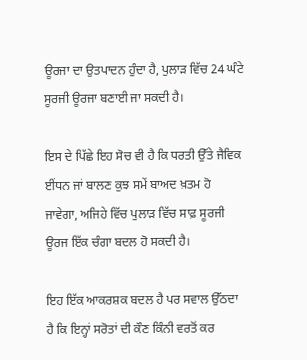ਊਰਜਾ ਦਾ ਉਤਪਾਦਨ ਹੁੰਦਾ ਹੈ, ਪੁਲਾੜ ਵਿੱਚ 24 ਘੰਟੇ ਸੂਰਜੀ ਊਰਜਾ ਬਣਾਈ ਜਾ ਸਕਦੀ ਹੈ।

ਇਸ ਦੇ ਪਿੱਛੇ ਇਹ ਸੋਚ ਵੀ ਹੈ ਕਿ ਧਰਤੀ ਉੱਤੇ ਜੈਵਿਕ ਈਂਧਨ ਜਾਂ ਬਾਲਣ ਕੁਝ ਸਮੇਂ ਬਾਅਦ ਖ਼ਤਮ ਹੋ ਜਾਵੇਗਾ, ਅਜਿਹੇ ਵਿੱਚ ਪੁਲਾੜ ਵਿੱਚ ਸਾਫ਼ ਸੂਰਜੀ ਊਰਜ ਇੱਕ ਚੰਗਾ ਬਦਲ ਹੋ ਸਕਦੀ ਹੈ।

ਇਹ ਇੱਕ ਆਕਰਸ਼ਕ ਬਦਲ ਹੈ ਪਰ ਸਵਾਲ ਉੱਠਦਾ ਹੈ ਕਿ ਇਨ੍ਹਾਂ ਸਰੋਤਾਂ ਦੀ ਕੌਣ ਕਿੰਨੀ ਵਰਤੋਂ ਕਰ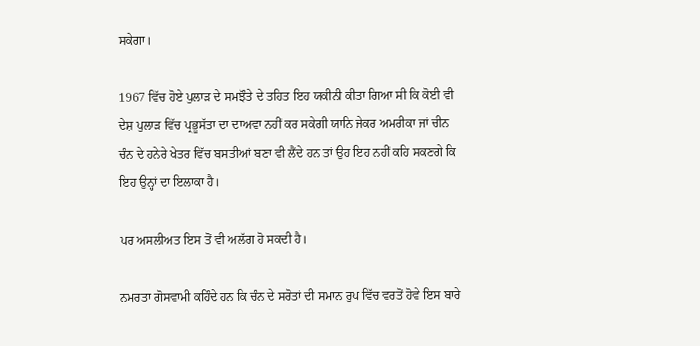ਸਕੇਗਾ।

1967 ਵਿੱਚ ਹੋਏ ਪੁਲਾੜ ਦੇ ਸਮਝੌਤੇ ਦੇ ਤਹਿਤ ਇਹ ਯਕੀਨੀ ਕੀਤਾ ਗਿਆ ਸੀ ਕਿ ਕੋਈ ਵੀ ਦੇਸ਼ ਪੁਲਾੜ ਵਿੱਚ ਪ੍ਰਭੂਸੱਤਾ ਦਾ ਦਾਅਵਾ ਨਹੀਂ ਕਰ ਸਕੇਗੀ ਯਾਨਿ ਜੇਕਰ ਅਮਰੀਕਾ ਜਾਂ ਚੀਨ ਚੰਨ ਦੇ ਹਨੇਰੇ ਖੇਤਰ ਵਿੱਚ ਬਸਤੀਆਂ ਬਣਾ ਵੀ ਲੈਂਦੇ ਹਨ ਤਾਂ ਉਹ ਇਹ ਨਹੀਂ ਕਹਿ ਸਕਣਗੇ ਕਿ ਇਹ ਉਨ੍ਹਾਂ ਦਾ ਇਲਾਕਾ ਹੈ।

ਪਰ ਅਸਲੀਅਤ ਇਸ ਤੋਂ ਵੀ ਅਲੱਗ ਹੋ ਸਕਦੀ ਹੈ।

ਨਮਰਤਾ ਗੋਸਵਾਮੀ ਕਹਿੰਦੇ ਹਨ ਕਿ ਚੰਨ ਦੇ ਸਰੋਤਾਂ ਦੀ ਸਮਾਨ ਰੁਪ ਵਿੱਚ ਵਰਤੋਂ ਹੋਵੇ ਇਸ ਬਾਰੇ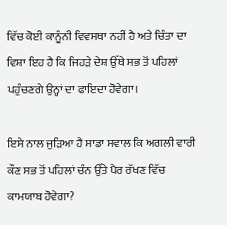ਵਿੱਚ ਕੋਈ ਕਾਨੂੰਨੀ ਵਿਵਸਥਾ ਨਹੀਂ ਹੈ ਅਤੇ ਚਿੰਤਾ ਦਾ ਵਿਸ਼ਾ ਇਹ ਹੈ ਕਿ ਜਿਹੜੇ ਦੇਸ਼ ਉੱਥੇ ਸਭ ਤੋਂ ਪਹਿਲਾਂ ਪਹੁੰਚਣਗੇ ਉਨ੍ਹਾਂ ਦਾ ਫਾਇਦਾ ਹੋਵੇਗਾ।

ਇਸੇ ਨਾਲ ਜੁੜਿਆ ਹੈ ਸਾਡਾ ਸਵਾਲ ਕਿ ਅਗਲੀ ਵਾਰੀ ਕੌਣ ਸਭ ਤੋਂ ਪਹਿਲਾਂ ਚੰਨ ਉੱਤੇ ਪੈਰ ਰੱਖਣ ਵਿੱਚ ਕਾਮਯਾਬ ਹੋਵੇਗਾ?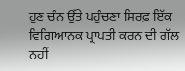ਹੁਣ ਚੰਨ ਉੱਤੇ ਪਹੁੰਚਣਾ ਸਿਰਫ਼ ਇੱਕ ਵਿਗਿਆਨਕ ਪ੍ਰਾਪਤੀ ਕਰਨ ਦੀ ਗੱਲ ਨਹੀਂ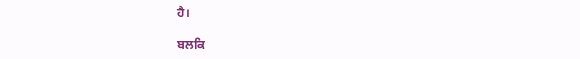ਹੈ।

ਬਲਕਿ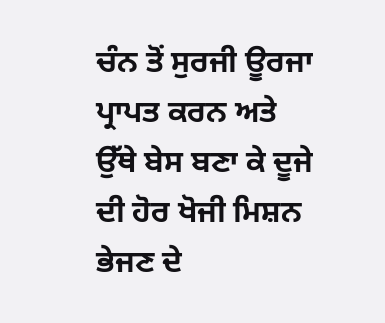ਚੰਨ ਤੋਂ ਸੁਰਜੀ ਊਰਜਾ ਪ੍ਰਾਪਤ ਕਰਨ ਅਤੇ ਉੱਥੇ ਬੇਸ ਬਣਾ ਕੇ ਦੂਜੇ ਦੀ ਹੋਰ ਖੋਜੀ ਮਿਸ਼ਨ ਭੇਜਣ ਦੇ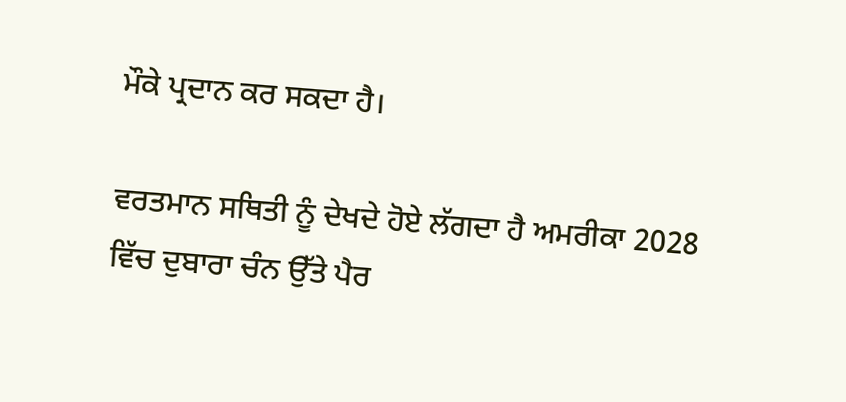ਮੌਕੇ ਪ੍ਰਦਾਨ ਕਰ ਸਕਦਾ ਹੈ।

ਵਰਤਮਾਨ ਸਥਿਤੀ ਨੂੰ ਦੇਖਦੇ ਹੋਏ ਲੱਗਦਾ ਹੈ ਅਮਰੀਕਾ 2028 ਵਿੱਚ ਦੁਬਾਰਾ ਚੰਨ ਉੱਤੇ ਪੈਰ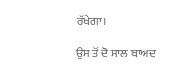ਰੱਖੇਗਾ।

ਉਸ ਤੋਂ ਦੋ ਸਾਲ ਬਾਅਦ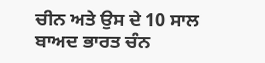ਚੀਨ ਅਤੇ ਉਸ ਦੇ 10 ਸਾਲ ਬਾਅਦ ਭਾਰਤ ਚੰਨ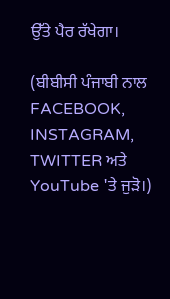ਉੱਤੇ ਪੈਰ ਰੱਖੇਗਾ।

(ਬੀਬੀਸੀ ਪੰਜਾਬੀ ਨਾਲ FACEBOOK, INSTAGRAM, TWITTER ਅਤੇ YouTube 'ਤੇ ਜੁੜੋ।)